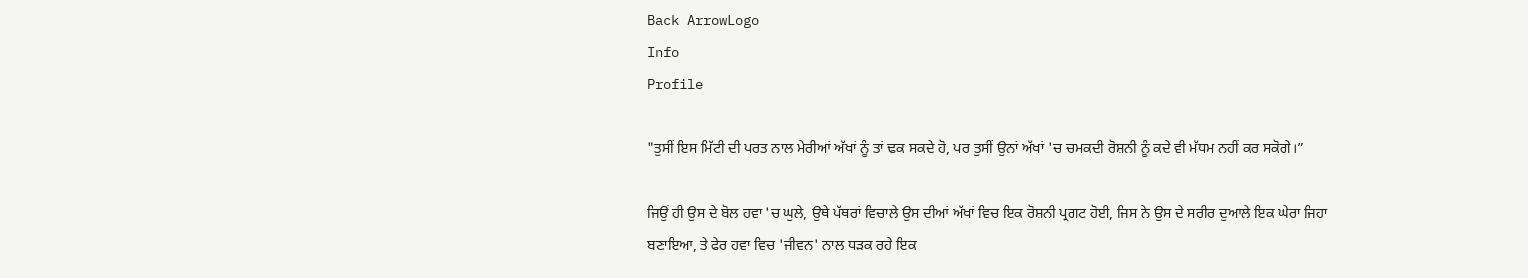Back ArrowLogo
Info
Profile

"ਤੁਸੀਂ ਇਸ ਮਿੱਟੀ ਦੀ ਪਰਤ ਨਾਲ ਮੇਰੀਆਂ ਅੱਖਾਂ ਨੂੰ ਤਾਂ ਢਕ ਸਕਦੇ ਹੋ, ਪਰ ਤੁਸੀਂ ਉਨਾਂ ਅੱਖਾਂ 'ਚ ਚਮਕਦੀ ਰੋਸ਼ਨੀ ਨੂੰ ਕਦੇ ਵੀ ਮੱਧਮ ਨਹੀਂ ਕਰ ਸਕੋਗੇ।”

ਜਿਉਂ ਹੀ ਉਸ ਦੇ ਬੋਲ ਹਵਾ 'ਚ ਘੁਲੇ, ਉਥੇ ਪੱਥਰਾਂ ਵਿਚਾਲੇ ਉਸ ਦੀਆਂ ਅੱਖਾਂ ਵਿਚ ਇਕ ਰੋਸ਼ਨੀ ਪ੍ਰਗਟ ਹੋਈ, ਜਿਸ ਨੇ ਉਸ ਦੇ ਸਰੀਰ ਦੁਆਲੇ ਇਕ ਘੇਰਾ ਜਿਹਾ ਬਣਾਇਆ, ਤੇ ਫੇਰ ਹਵਾ ਵਿਚ 'ਜੀਵਨ' ਨਾਲ ਧੜਕ ਰਹੇ ਇਕ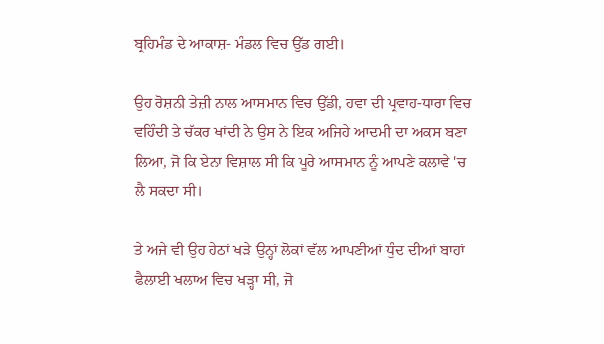ਬ੍ਰਹਿਮੰਡ ਦੇ ਆਕਾਸ਼- ਮੰਡਲ ਵਿਚ ਉੱਡ ਗਈ।

ਉਹ ਰੋਸ਼ਨੀ ਤੇਜ਼ੀ ਨਾਲ ਆਸਮਾਨ ਵਿਚ ਉੱਡੀ, ਹਵਾ ਦੀ ਪ੍ਰਵਾਹ-ਧਾਰਾ ਵਿਚ ਵਹਿੰਦੀ ਤੇ ਚੱਕਰ ਖਾਂਦੀ ਨੇ ਉਸ ਨੇ ਇਕ ਅਜਿਹੇ ਆਦਮੀ ਦਾ ਅਕਸ ਬਣਾ ਲਿਆ, ਜੋ ਕਿ ਏਨਾ ਵਿਸ਼ਾਲ ਸੀ ਕਿ ਪੂਰੇ ਆਸਮਾਨ ਨੂੰ ਆਪਣੇ ਕਲਾਵੇ 'ਚ ਲੈ ਸਕਦਾ ਸੀ।

ਤੇ ਅਜੇ ਵੀ ਉਹ ਹੇਠਾਂ ਖੜੇ ਉਨ੍ਹਾਂ ਲੋਕਾਂ ਵੱਲ ਆਪਣੀਆਂ ਧੁੰਦ ਦੀਆਂ ਬਾਹਾਂ ਫੈਲਾਈ ਖਲਾਅ ਵਿਚ ਖੜ੍ਹਾ ਸੀ, ਜੋ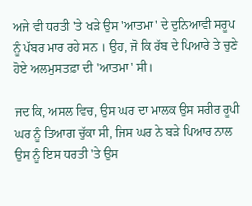ਅਜੇ ਵੀ ਧਰਤੀ 'ਤੇ ਖੜੇ ਉਸ 'ਆਤਮਾ' ਦੇ ਦੁਨਿਆਵੀ ਸਰੂਪ ਨੂੰ ਪੱਬਰ ਮਾਰ ਰਹੇ ਸਨ । ਉਹ, ਜੋ ਕਿ ਰੱਬ ਦੇ ਪਿਆਰੇ ਤੇ ਚੁਣੇ ਹੋਏ ਅਲਮੁਸਤਫ਼ਾ ਦੀ 'ਆਤਮਾ' ਸੀ।

ਜਦ ਕਿ, ਅਸਲ ਵਿਚ, ਉਸ ਘਰ ਦਾ ਮਾਲਕ ਉਸ ਸਰੀਰ ਰੂਪੀ ਘਰ ਨੂੰ ਤਿਆਗ ਚੁੱਕਾ ਸੀ, ਜਿਸ ਘਰ ਨੇ ਬੜੇ ਪਿਆਰ ਨਾਲ ਉਸ ਨੂੰ ਇਸ ਧਰਤੀ 'ਤੇ ਉਸ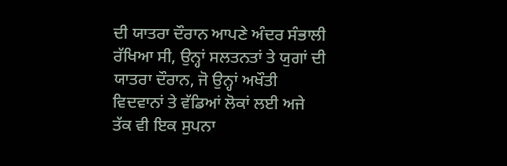ਦੀ ਯਾਤਰਾ ਦੌਰਾਨ ਆਪਣੇ ਅੰਦਰ ਸੰਭਾਲੀ ਰੱਖਿਆ ਸੀ, ਉਨ੍ਹਾਂ ਸਲਤਨਤਾਂ ਤੇ ਯੁਗਾਂ ਦੀ ਯਾਤਰਾ ਦੌਰਾਨ, ਜੋ ਉਨ੍ਹਾਂ ਅਖੌਤੀ ਵਿਦਵਾਨਾਂ ਤੇ ਵੱਡਿਆਂ ਲੋਕਾਂ ਲਈ ਅਜੇ ਤੱਕ ਵੀ ਇਕ ਸੁਪਨਾ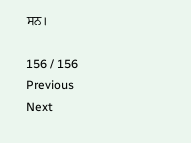ਸਨ।

156 / 156
Previous
Next